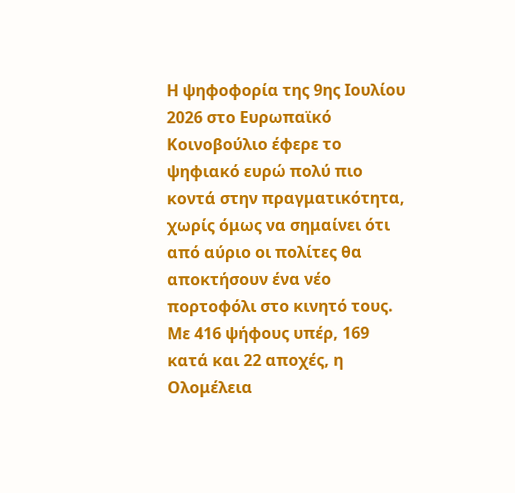Η ψηφοφορία της 9ης Ιουλίου 2026 στο Ευρωπαϊκό Κοινοβούλιο έφερε το ψηφιακό ευρώ πολύ πιο κοντά στην πραγματικότητα, χωρίς όμως να σημαίνει ότι από αύριο οι πολίτες θα αποκτήσουν ένα νέο πορτοφόλι στο κινητό τους.
Με 416 ψήφους υπέρ, 169 κατά και 22 αποχές, η Ολομέλεια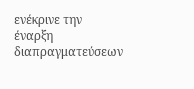ενέκρινε την έναρξη διαπραγματεύσεων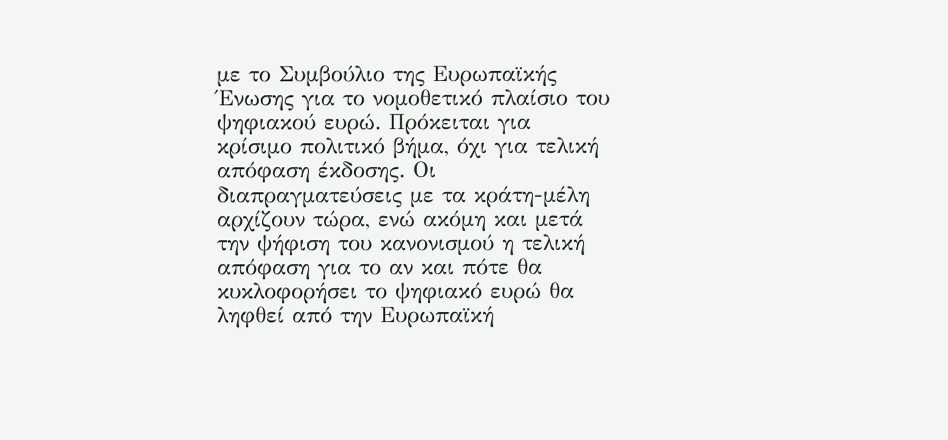με το Συμβούλιο της Ευρωπαϊκής Ένωσης για το νομοθετικό πλαίσιο του ψηφιακού ευρώ. Πρόκειται για κρίσιμο πολιτικό βήμα, όχι για τελική απόφαση έκδοσης. Οι διαπραγματεύσεις με τα κράτη-μέλη αρχίζουν τώρα, ενώ ακόμη και μετά την ψήφιση του κανονισμού η τελική απόφαση για το αν και πότε θα κυκλοφορήσει το ψηφιακό ευρώ θα ληφθεί από την Ευρωπαϊκή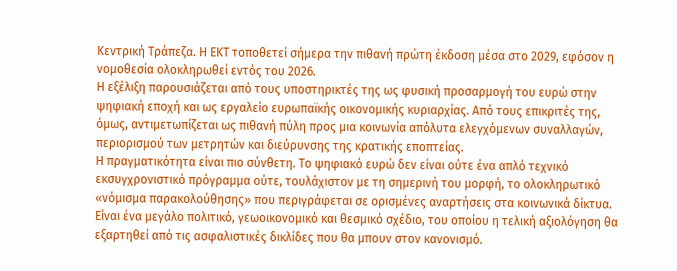Κεντρική Τράπεζα. Η ΕΚΤ τοποθετεί σήμερα την πιθανή πρώτη έκδοση μέσα στο 2029, εφόσον η νομοθεσία ολοκληρωθεί εντός του 2026.
Η εξέλιξη παρουσιάζεται από τους υποστηρικτές της ως φυσική προσαρμογή του ευρώ στην ψηφιακή εποχή και ως εργαλείο ευρωπαϊκής οικονομικής κυριαρχίας. Από τους επικριτές της, όμως, αντιμετωπίζεται ως πιθανή πύλη προς μια κοινωνία απόλυτα ελεγχόμενων συναλλαγών, περιορισμού των μετρητών και διεύρυνσης της κρατικής εποπτείας.
Η πραγματικότητα είναι πιο σύνθετη. Το ψηφιακό ευρώ δεν είναι ούτε ένα απλό τεχνικό εκσυγχρονιστικό πρόγραμμα ούτε, τουλάχιστον με τη σημερινή του μορφή, το ολοκληρωτικό «νόμισμα παρακολούθησης» που περιγράφεται σε ορισμένες αναρτήσεις στα κοινωνικά δίκτυα. Είναι ένα μεγάλο πολιτικό, γεωοικονομικό και θεσμικό σχέδιο, του οποίου η τελική αξιολόγηση θα εξαρτηθεί από τις ασφαλιστικές δικλίδες που θα μπουν στον κανονισμό.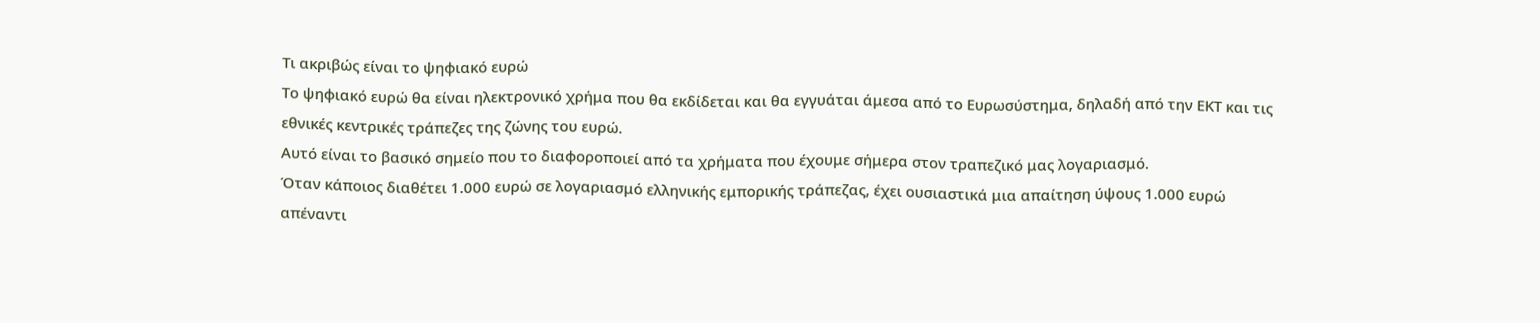Τι ακριβώς είναι το ψηφιακό ευρώ
Το ψηφιακό ευρώ θα είναι ηλεκτρονικό χρήμα που θα εκδίδεται και θα εγγυάται άμεσα από το Ευρωσύστημα, δηλαδή από την ΕΚΤ και τις εθνικές κεντρικές τράπεζες της ζώνης του ευρώ.
Αυτό είναι το βασικό σημείο που το διαφοροποιεί από τα χρήματα που έχουμε σήμερα στον τραπεζικό μας λογαριασμό.
Όταν κάποιος διαθέτει 1.000 ευρώ σε λογαριασμό ελληνικής εμπορικής τράπεζας, έχει ουσιαστικά μια απαίτηση ύψους 1.000 ευρώ απέναντι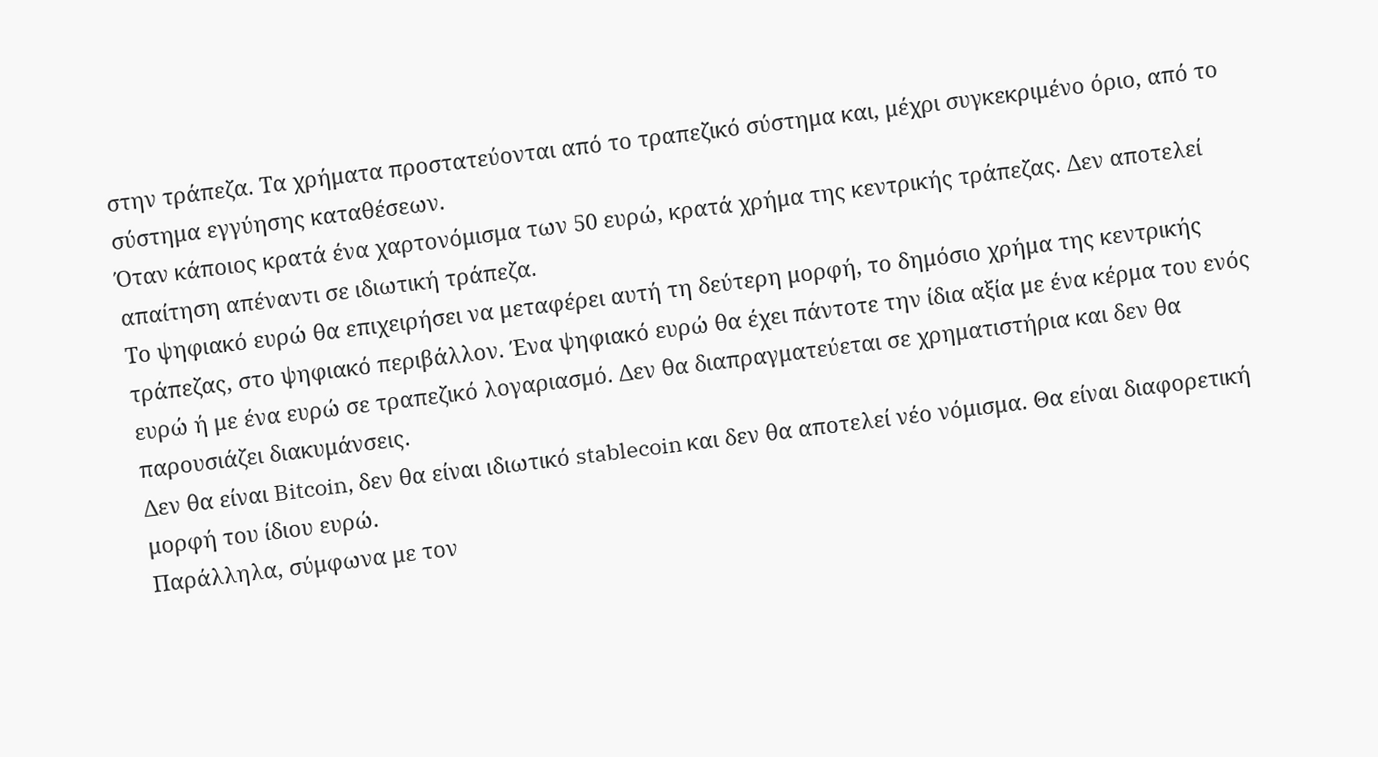στην τράπεζα. Τα χρήματα προστατεύονται από το τραπεζικό σύστημα και, μέχρι συγκεκριμένο όριο, από το σύστημα εγγύησης καταθέσεων.
Όταν κάποιος κρατά ένα χαρτονόμισμα των 50 ευρώ, κρατά χρήμα της κεντρικής τράπεζας. Δεν αποτελεί απαίτηση απέναντι σε ιδιωτική τράπεζα.
Το ψηφιακό ευρώ θα επιχειρήσει να μεταφέρει αυτή τη δεύτερη μορφή, το δημόσιο χρήμα της κεντρικής τράπεζας, στο ψηφιακό περιβάλλον. Ένα ψηφιακό ευρώ θα έχει πάντοτε την ίδια αξία με ένα κέρμα του ενός ευρώ ή με ένα ευρώ σε τραπεζικό λογαριασμό. Δεν θα διαπραγματεύεται σε χρηματιστήρια και δεν θα παρουσιάζει διακυμάνσεις.
Δεν θα είναι Bitcoin, δεν θα είναι ιδιωτικό stablecoin και δεν θα αποτελεί νέο νόμισμα. Θα είναι διαφορετική μορφή του ίδιου ευρώ.
Παράλληλα, σύμφωνα με τον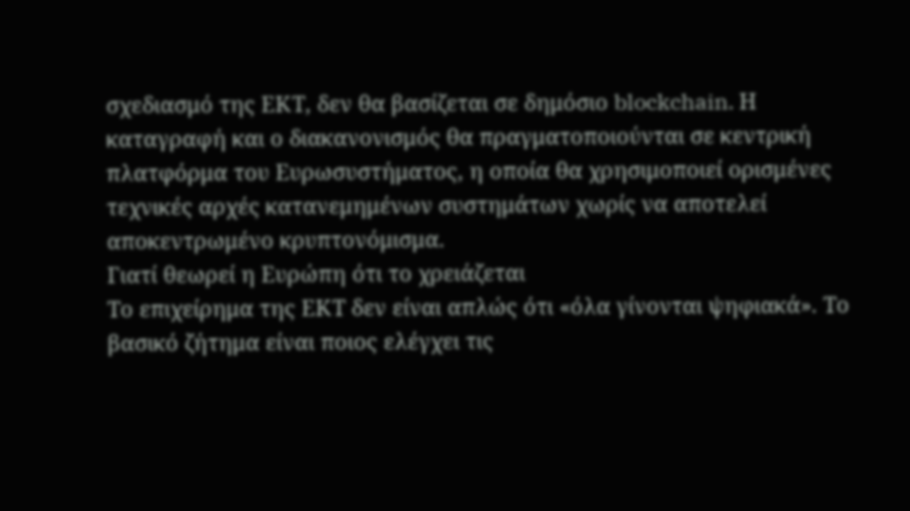σχεδιασμό της ΕΚΤ, δεν θα βασίζεται σε δημόσιο blockchain. Η καταγραφή και ο διακανονισμός θα πραγματοποιούνται σε κεντρική πλατφόρμα του Ευρωσυστήματος, η οποία θα χρησιμοποιεί ορισμένες τεχνικές αρχές κατανεμημένων συστημάτων χωρίς να αποτελεί αποκεντρωμένο κρυπτονόμισμα.
Γιατί θεωρεί η Ευρώπη ότι το χρειάζεται
Το επιχείρημα της ΕΚΤ δεν είναι απλώς ότι «όλα γίνονται ψηφιακά». Το βασικό ζήτημα είναι ποιος ελέγχει τις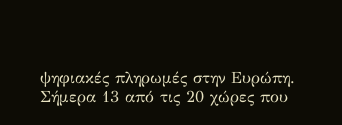ψηφιακές πληρωμές στην Ευρώπη.
Σήμερα 13 από τις 20 χώρες που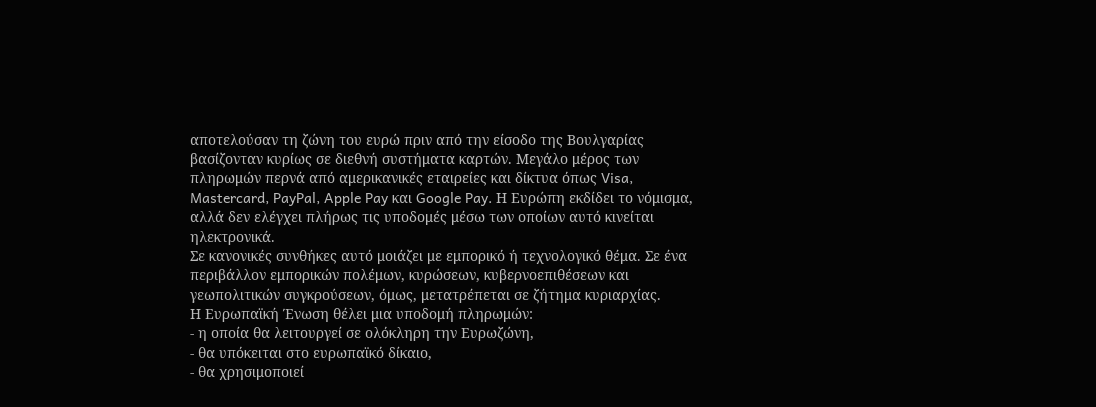αποτελούσαν τη ζώνη του ευρώ πριν από την είσοδο της Βουλγαρίας βασίζονταν κυρίως σε διεθνή συστήματα καρτών. Μεγάλο μέρος των πληρωμών περνά από αμερικανικές εταιρείες και δίκτυα όπως Visa, Mastercard, PayPal, Apple Pay και Google Pay. Η Ευρώπη εκδίδει το νόμισμα, αλλά δεν ελέγχει πλήρως τις υποδομές μέσω των οποίων αυτό κινείται ηλεκτρονικά.
Σε κανονικές συνθήκες αυτό μοιάζει με εμπορικό ή τεχνολογικό θέμα. Σε ένα περιβάλλον εμπορικών πολέμων, κυρώσεων, κυβερνοεπιθέσεων και γεωπολιτικών συγκρούσεων, όμως, μετατρέπεται σε ζήτημα κυριαρχίας.
Η Ευρωπαϊκή Ένωση θέλει μια υποδομή πληρωμών:
- η οποία θα λειτουργεί σε ολόκληρη την Ευρωζώνη,
- θα υπόκειται στο ευρωπαϊκό δίκαιο,
- θα χρησιμοποιεί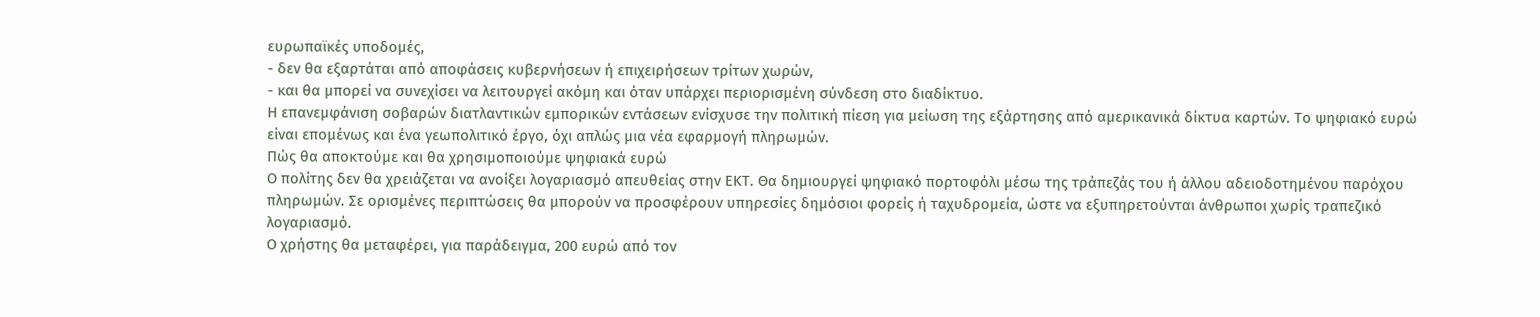ευρωπαϊκές υποδομές,
- δεν θα εξαρτάται από αποφάσεις κυβερνήσεων ή επιχειρήσεων τρίτων χωρών,
- και θα μπορεί να συνεχίσει να λειτουργεί ακόμη και όταν υπάρχει περιορισμένη σύνδεση στο διαδίκτυο.
Η επανεμφάνιση σοβαρών διατλαντικών εμπορικών εντάσεων ενίσχυσε την πολιτική πίεση για μείωση της εξάρτησης από αμερικανικά δίκτυα καρτών. Το ψηφιακό ευρώ είναι επομένως και ένα γεωπολιτικό έργο, όχι απλώς μια νέα εφαρμογή πληρωμών.
Πώς θα αποκτούμε και θα χρησιμοποιούμε ψηφιακά ευρώ
Ο πολίτης δεν θα χρειάζεται να ανοίξει λογαριασμό απευθείας στην ΕΚΤ. Θα δημιουργεί ψηφιακό πορτοφόλι μέσω της τράπεζάς του ή άλλου αδειοδοτημένου παρόχου πληρωμών. Σε ορισμένες περιπτώσεις θα μπορούν να προσφέρουν υπηρεσίες δημόσιοι φορείς ή ταχυδρομεία, ώστε να εξυπηρετούνται άνθρωποι χωρίς τραπεζικό λογαριασμό.
Ο χρήστης θα μεταφέρει, για παράδειγμα, 200 ευρώ από τον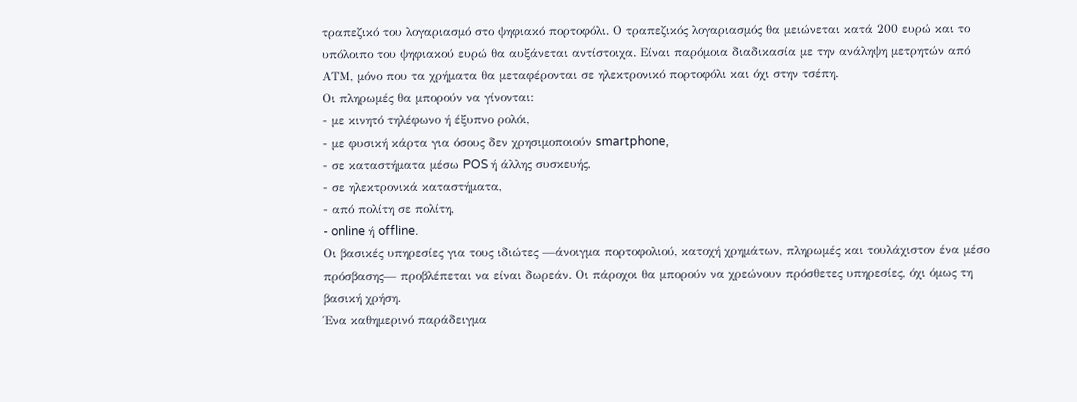τραπεζικό του λογαριασμό στο ψηφιακό πορτοφόλι. Ο τραπεζικός λογαριασμός θα μειώνεται κατά 200 ευρώ και το υπόλοιπο του ψηφιακού ευρώ θα αυξάνεται αντίστοιχα. Είναι παρόμοια διαδικασία με την ανάληψη μετρητών από ΑΤΜ, μόνο που τα χρήματα θα μεταφέρονται σε ηλεκτρονικό πορτοφόλι και όχι στην τσέπη.
Οι πληρωμές θα μπορούν να γίνονται:
- με κινητό τηλέφωνο ή έξυπνο ρολόι,
- με φυσική κάρτα για όσους δεν χρησιμοποιούν smartphone,
- σε καταστήματα μέσω POS ή άλλης συσκευής,
- σε ηλεκτρονικά καταστήματα,
- από πολίτη σε πολίτη,
- online ή offline.
Οι βασικές υπηρεσίες για τους ιδιώτες —άνοιγμα πορτοφολιού, κατοχή χρημάτων, πληρωμές και τουλάχιστον ένα μέσο πρόσβασης— προβλέπεται να είναι δωρεάν. Οι πάροχοι θα μπορούν να χρεώνουν πρόσθετες υπηρεσίες, όχι όμως τη βασική χρήση.
Ένα καθημερινό παράδειγμα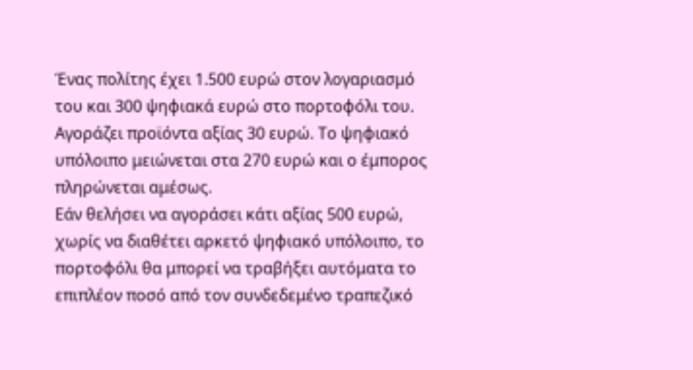Ένας πολίτης έχει 1.500 ευρώ στον λογαριασμό του και 300 ψηφιακά ευρώ στο πορτοφόλι του.
Αγοράζει προϊόντα αξίας 30 ευρώ. Το ψηφιακό υπόλοιπο μειώνεται στα 270 ευρώ και ο έμπορος πληρώνεται αμέσως.
Εάν θελήσει να αγοράσει κάτι αξίας 500 ευρώ, χωρίς να διαθέτει αρκετό ψηφιακό υπόλοιπο, το πορτοφόλι θα μπορεί να τραβήξει αυτόματα το επιπλέον ποσό από τον συνδεδεμένο τραπεζικό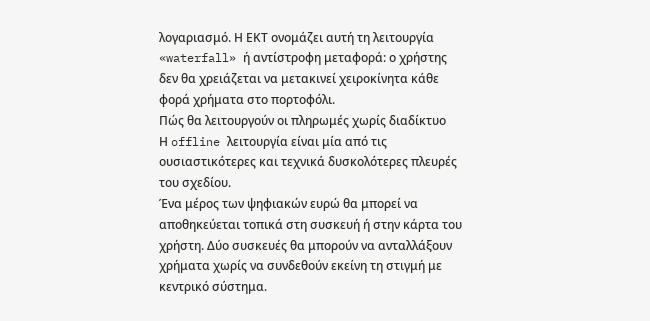λογαριασμό. Η ΕΚΤ ονομάζει αυτή τη λειτουργία «waterfall» ή αντίστροφη μεταφορά: ο χρήστης δεν θα χρειάζεται να μετακινεί χειροκίνητα κάθε φορά χρήματα στο πορτοφόλι.
Πώς θα λειτουργούν οι πληρωμές χωρίς διαδίκτυο
Η offline λειτουργία είναι μία από τις ουσιαστικότερες και τεχνικά δυσκολότερες πλευρές του σχεδίου.
Ένα μέρος των ψηφιακών ευρώ θα μπορεί να αποθηκεύεται τοπικά στη συσκευή ή στην κάρτα του χρήστη. Δύο συσκευές θα μπορούν να ανταλλάξουν χρήματα χωρίς να συνδεθούν εκείνη τη στιγμή με κεντρικό σύστημα.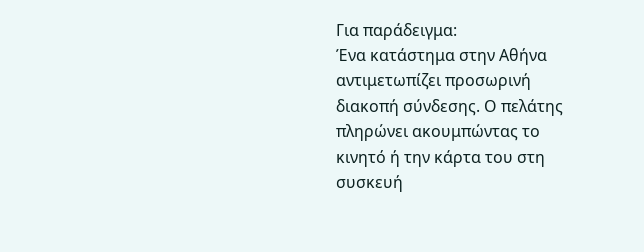Για παράδειγμα:
Ένα κατάστημα στην Αθήνα αντιμετωπίζει προσωρινή διακοπή σύνδεσης. Ο πελάτης πληρώνει ακουμπώντας το κινητό ή την κάρτα του στη συσκευή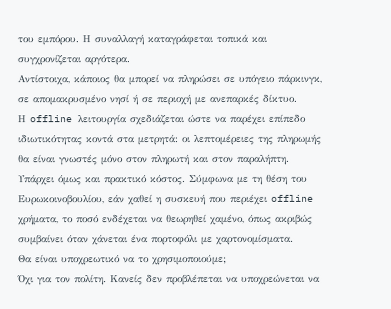του εμπόρου. Η συναλλαγή καταγράφεται τοπικά και συγχρονίζεται αργότερα.
Αντίστοιχα, κάποιος θα μπορεί να πληρώσει σε υπόγειο πάρκινγκ, σε απομακρυσμένο νησί ή σε περιοχή με ανεπαρκές δίκτυο.
Η offline λειτουργία σχεδιάζεται ώστε να παρέχει επίπεδο ιδιωτικότητας κοντά στα μετρητά: οι λεπτομέρειες της πληρωμής θα είναι γνωστές μόνο στον πληρωτή και στον παραλήπτη. Υπάρχει όμως και πρακτικό κόστος. Σύμφωνα με τη θέση του Ευρωκοινοβουλίου, εάν χαθεί η συσκευή που περιέχει offline χρήματα, το ποσό ενδέχεται να θεωρηθεί χαμένο, όπως ακριβώς συμβαίνει όταν χάνεται ένα πορτοφόλι με χαρτονομίσματα.
Θα είναι υποχρεωτικό να το χρησιμοποιούμε;
Όχι για τον πολίτη. Κανείς δεν προβλέπεται να υποχρεώνεται να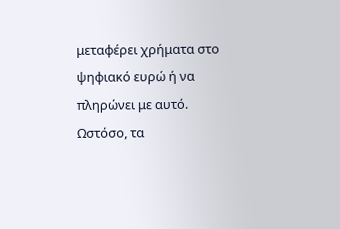μεταφέρει χρήματα στο ψηφιακό ευρώ ή να πληρώνει με αυτό.
Ωστόσο, τα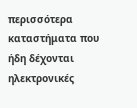περισσότερα καταστήματα που ήδη δέχονται ηλεκτρονικές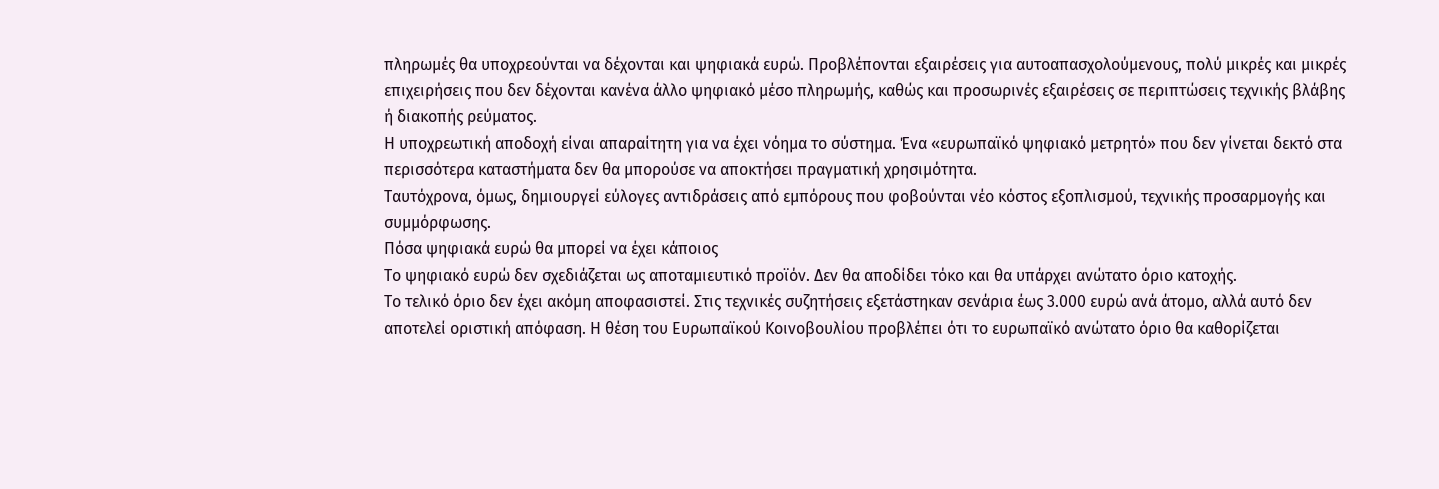πληρωμές θα υποχρεούνται να δέχονται και ψηφιακά ευρώ. Προβλέπονται εξαιρέσεις για αυτοαπασχολούμενους, πολύ μικρές και μικρές επιχειρήσεις που δεν δέχονται κανένα άλλο ψηφιακό μέσο πληρωμής, καθώς και προσωρινές εξαιρέσεις σε περιπτώσεις τεχνικής βλάβης ή διακοπής ρεύματος.
Η υποχρεωτική αποδοχή είναι απαραίτητη για να έχει νόημα το σύστημα. Ένα «ευρωπαϊκό ψηφιακό μετρητό» που δεν γίνεται δεκτό στα περισσότερα καταστήματα δεν θα μπορούσε να αποκτήσει πραγματική χρησιμότητα.
Ταυτόχρονα, όμως, δημιουργεί εύλογες αντιδράσεις από εμπόρους που φοβούνται νέο κόστος εξοπλισμού, τεχνικής προσαρμογής και συμμόρφωσης.
Πόσα ψηφιακά ευρώ θα μπορεί να έχει κάποιος
Το ψηφιακό ευρώ δεν σχεδιάζεται ως αποταμιευτικό προϊόν. Δεν θα αποδίδει τόκο και θα υπάρχει ανώτατο όριο κατοχής.
Το τελικό όριο δεν έχει ακόμη αποφασιστεί. Στις τεχνικές συζητήσεις εξετάστηκαν σενάρια έως 3.000 ευρώ ανά άτομο, αλλά αυτό δεν αποτελεί οριστική απόφαση. Η θέση του Ευρωπαϊκού Κοινοβουλίου προβλέπει ότι το ευρωπαϊκό ανώτατο όριο θα καθορίζεται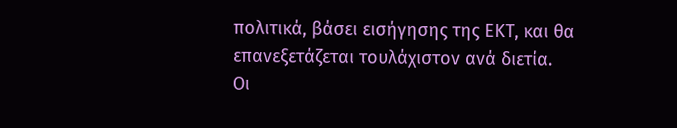πολιτικά, βάσει εισήγησης της ΕΚΤ, και θα επανεξετάζεται τουλάχιστον ανά διετία.
Οι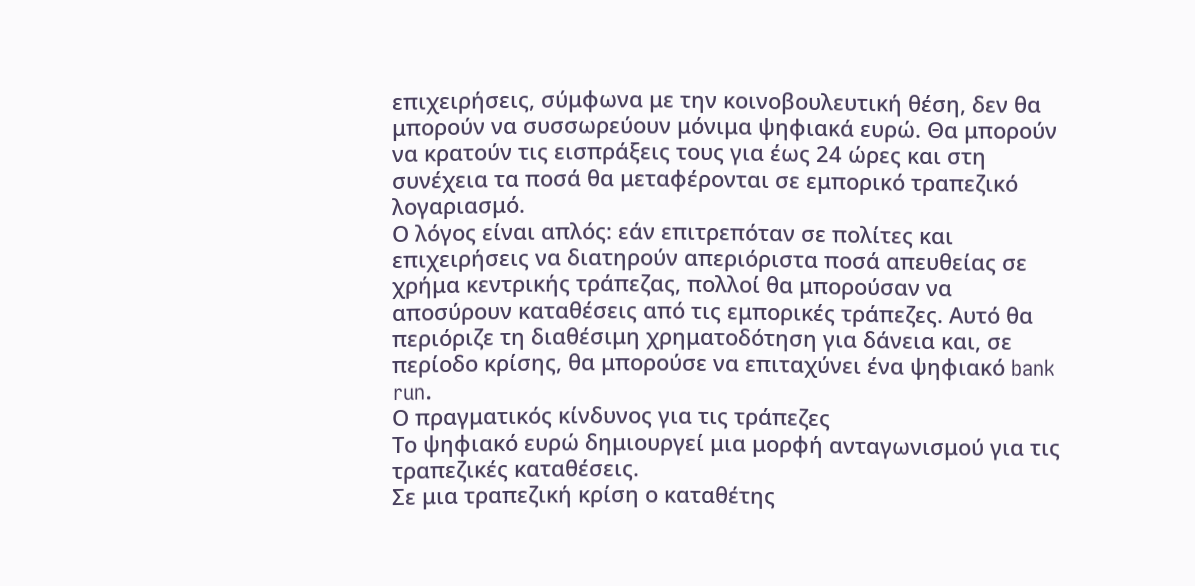επιχειρήσεις, σύμφωνα με την κοινοβουλευτική θέση, δεν θα μπορούν να συσσωρεύουν μόνιμα ψηφιακά ευρώ. Θα μπορούν να κρατούν τις εισπράξεις τους για έως 24 ώρες και στη συνέχεια τα ποσά θα μεταφέρονται σε εμπορικό τραπεζικό λογαριασμό.
Ο λόγος είναι απλός: εάν επιτρεπόταν σε πολίτες και επιχειρήσεις να διατηρούν απεριόριστα ποσά απευθείας σε χρήμα κεντρικής τράπεζας, πολλοί θα μπορούσαν να αποσύρουν καταθέσεις από τις εμπορικές τράπεζες. Αυτό θα περιόριζε τη διαθέσιμη χρηματοδότηση για δάνεια και, σε περίοδο κρίσης, θα μπορούσε να επιταχύνει ένα ψηφιακό bank run.
Ο πραγματικός κίνδυνος για τις τράπεζες
Το ψηφιακό ευρώ δημιουργεί μια μορφή ανταγωνισμού για τις τραπεζικές καταθέσεις.
Σε μια τραπεζική κρίση ο καταθέτης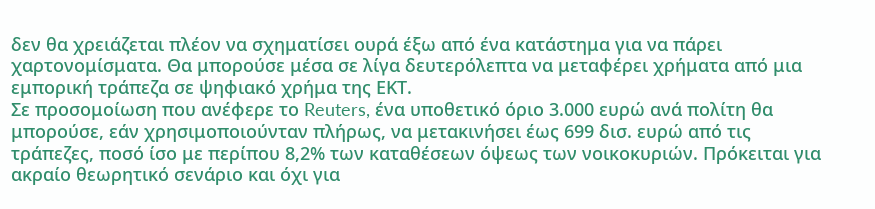δεν θα χρειάζεται πλέον να σχηματίσει ουρά έξω από ένα κατάστημα για να πάρει χαρτονομίσματα. Θα μπορούσε μέσα σε λίγα δευτερόλεπτα να μεταφέρει χρήματα από μια εμπορική τράπεζα σε ψηφιακό χρήμα της ΕΚΤ.
Σε προσομοίωση που ανέφερε το Reuters, ένα υποθετικό όριο 3.000 ευρώ ανά πολίτη θα μπορούσε, εάν χρησιμοποιούνταν πλήρως, να μετακινήσει έως 699 δισ. ευρώ από τις τράπεζες, ποσό ίσο με περίπου 8,2% των καταθέσεων όψεως των νοικοκυριών. Πρόκειται για ακραίο θεωρητικό σενάριο και όχι για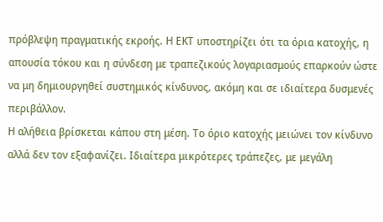πρόβλεψη πραγματικής εκροής. Η ΕΚΤ υποστηρίζει ότι τα όρια κατοχής, η απουσία τόκου και η σύνδεση με τραπεζικούς λογαριασμούς επαρκούν ώστε να μη δημιουργηθεί συστημικός κίνδυνος, ακόμη και σε ιδιαίτερα δυσμενές περιβάλλον.
Η αλήθεια βρίσκεται κάπου στη μέση. Το όριο κατοχής μειώνει τον κίνδυνο αλλά δεν τον εξαφανίζει. Ιδιαίτερα μικρότερες τράπεζες, με μεγάλη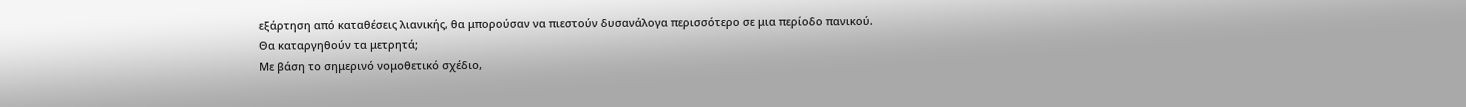εξάρτηση από καταθέσεις λιανικής, θα μπορούσαν να πιεστούν δυσανάλογα περισσότερο σε μια περίοδο πανικού.
Θα καταργηθούν τα μετρητά;
Με βάση το σημερινό νομοθετικό σχέδιο,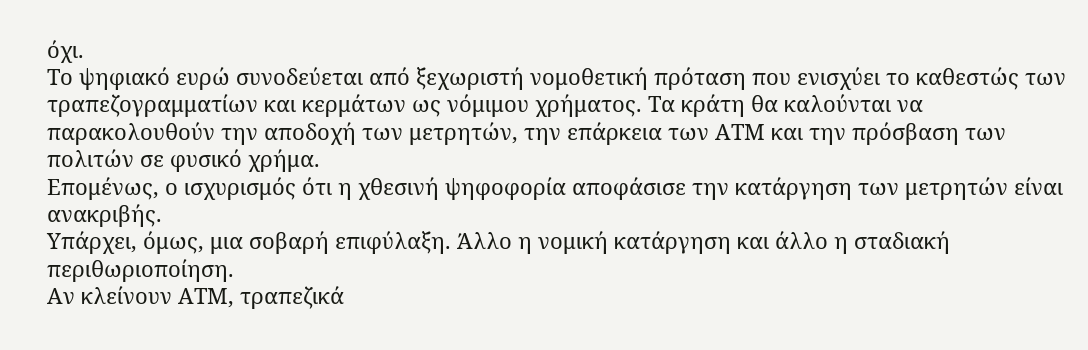όχι.
Το ψηφιακό ευρώ συνοδεύεται από ξεχωριστή νομοθετική πρόταση που ενισχύει το καθεστώς των τραπεζογραμματίων και κερμάτων ως νόμιμου χρήματος. Τα κράτη θα καλούνται να παρακολουθούν την αποδοχή των μετρητών, την επάρκεια των ΑΤΜ και την πρόσβαση των πολιτών σε φυσικό χρήμα.
Επομένως, ο ισχυρισμός ότι η χθεσινή ψηφοφορία αποφάσισε την κατάργηση των μετρητών είναι ανακριβής.
Υπάρχει, όμως, μια σοβαρή επιφύλαξη. Άλλο η νομική κατάργηση και άλλο η σταδιακή περιθωριοποίηση.
Αν κλείνουν ΑΤΜ, τραπεζικά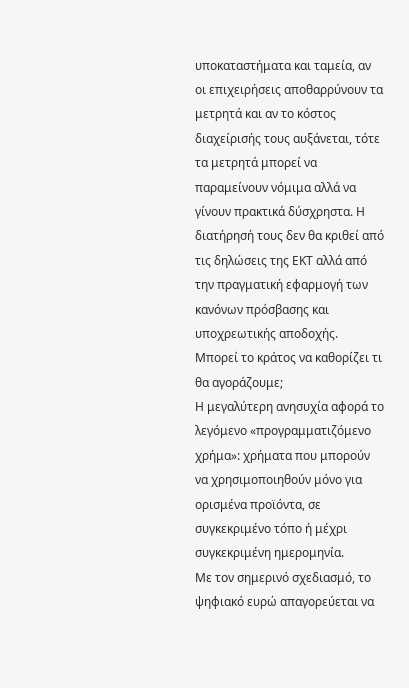υποκαταστήματα και ταμεία, αν οι επιχειρήσεις αποθαρρύνουν τα μετρητά και αν το κόστος διαχείρισής τους αυξάνεται, τότε τα μετρητά μπορεί να παραμείνουν νόμιμα αλλά να γίνουν πρακτικά δύσχρηστα. Η διατήρησή τους δεν θα κριθεί από τις δηλώσεις της ΕΚΤ αλλά από την πραγματική εφαρμογή των κανόνων πρόσβασης και υποχρεωτικής αποδοχής.
Μπορεί το κράτος να καθορίζει τι θα αγοράζουμε;
Η μεγαλύτερη ανησυχία αφορά το λεγόμενο «προγραμματιζόμενο χρήμα»: χρήματα που μπορούν να χρησιμοποιηθούν μόνο για ορισμένα προϊόντα, σε συγκεκριμένο τόπο ή μέχρι συγκεκριμένη ημερομηνία.
Με τον σημερινό σχεδιασμό, το ψηφιακό ευρώ απαγορεύεται να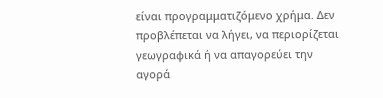είναι προγραμματιζόμενο χρήμα. Δεν προβλέπεται να λήγει, να περιορίζεται γεωγραφικά ή να απαγορεύει την αγορά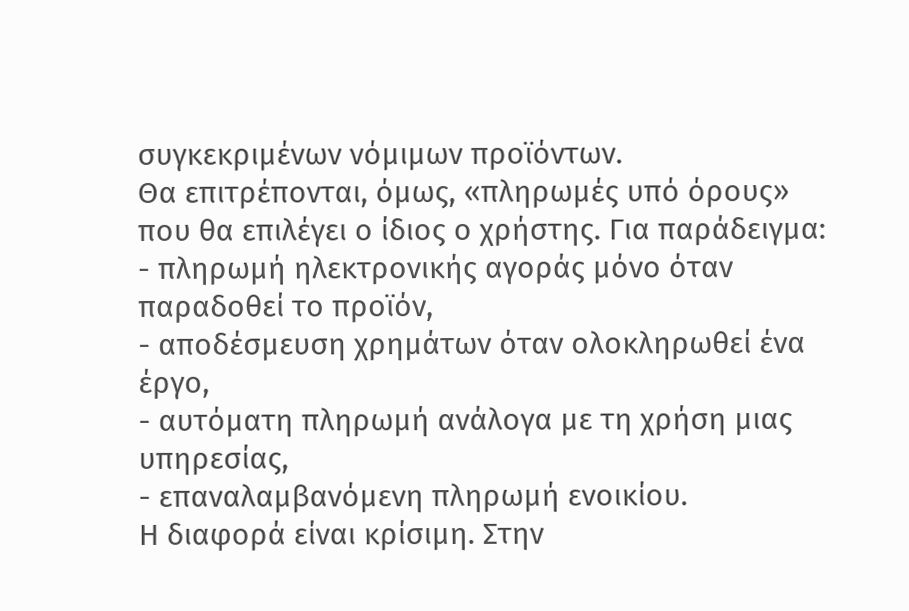συγκεκριμένων νόμιμων προϊόντων.
Θα επιτρέπονται, όμως, «πληρωμές υπό όρους» που θα επιλέγει ο ίδιος ο χρήστης. Για παράδειγμα:
- πληρωμή ηλεκτρονικής αγοράς μόνο όταν παραδοθεί το προϊόν,
- αποδέσμευση χρημάτων όταν ολοκληρωθεί ένα έργο,
- αυτόματη πληρωμή ανάλογα με τη χρήση μιας υπηρεσίας,
- επαναλαμβανόμενη πληρωμή ενοικίου.
Η διαφορά είναι κρίσιμη. Στην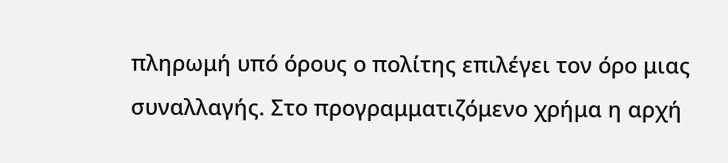πληρωμή υπό όρους ο πολίτης επιλέγει τον όρο μιας συναλλαγής. Στο προγραμματιζόμενο χρήμα η αρχή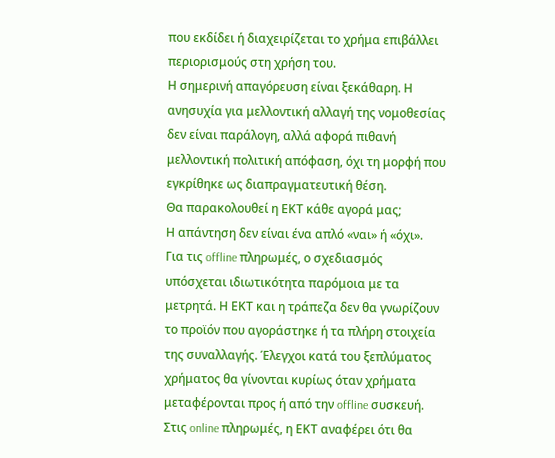που εκδίδει ή διαχειρίζεται το χρήμα επιβάλλει περιορισμούς στη χρήση του.
Η σημερινή απαγόρευση είναι ξεκάθαρη. Η ανησυχία για μελλοντική αλλαγή της νομοθεσίας δεν είναι παράλογη, αλλά αφορά πιθανή μελλοντική πολιτική απόφαση, όχι τη μορφή που εγκρίθηκε ως διαπραγματευτική θέση.
Θα παρακολουθεί η ΕΚΤ κάθε αγορά μας;
Η απάντηση δεν είναι ένα απλό «ναι» ή «όχι».
Για τις offline πληρωμές, ο σχεδιασμός υπόσχεται ιδιωτικότητα παρόμοια με τα μετρητά. Η ΕΚΤ και η τράπεζα δεν θα γνωρίζουν το προϊόν που αγοράστηκε ή τα πλήρη στοιχεία της συναλλαγής. Έλεγχοι κατά του ξεπλύματος χρήματος θα γίνονται κυρίως όταν χρήματα μεταφέρονται προς ή από την offline συσκευή.
Στις online πληρωμές, η ΕΚΤ αναφέρει ότι θα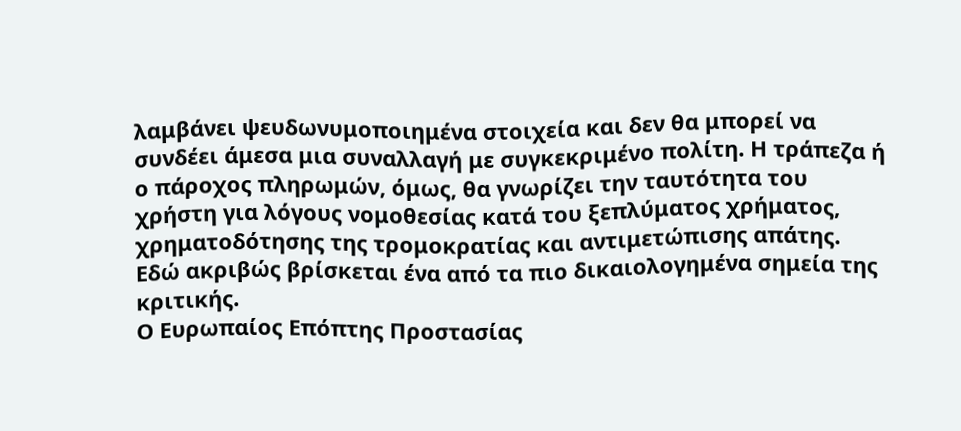λαμβάνει ψευδωνυμοποιημένα στοιχεία και δεν θα μπορεί να συνδέει άμεσα μια συναλλαγή με συγκεκριμένο πολίτη. Η τράπεζα ή ο πάροχος πληρωμών, όμως, θα γνωρίζει την ταυτότητα του χρήστη για λόγους νομοθεσίας κατά του ξεπλύματος χρήματος, χρηματοδότησης της τρομοκρατίας και αντιμετώπισης απάτης.
Εδώ ακριβώς βρίσκεται ένα από τα πιο δικαιολογημένα σημεία της κριτικής.
Ο Ευρωπαίος Επόπτης Προστασίας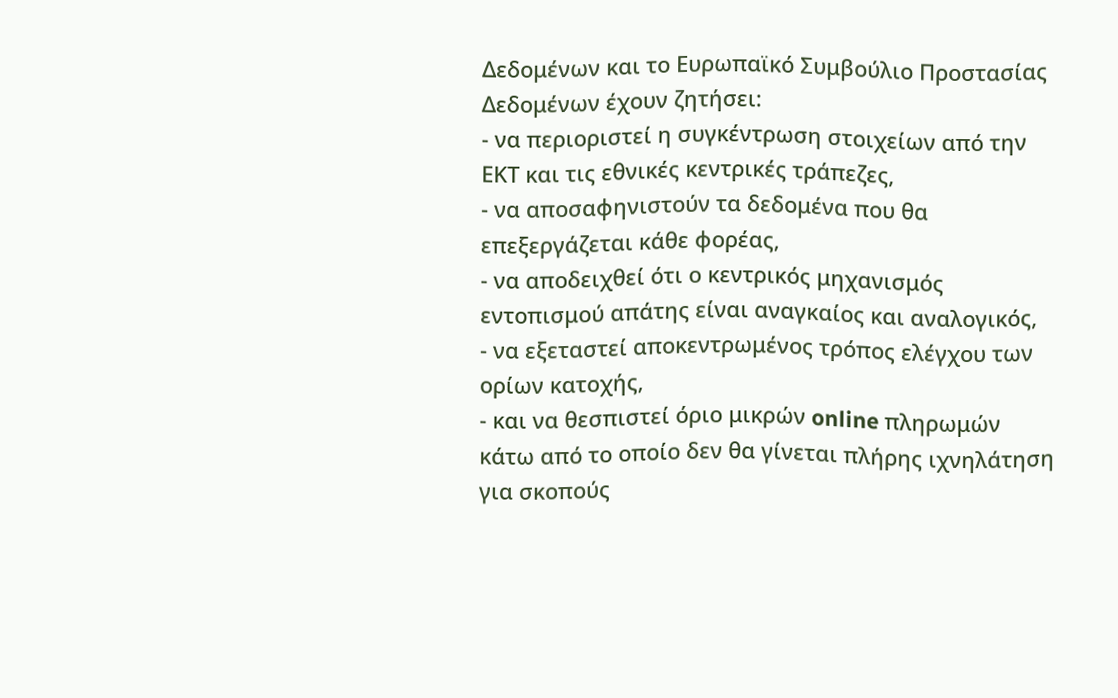Δεδομένων και το Ευρωπαϊκό Συμβούλιο Προστασίας Δεδομένων έχουν ζητήσει:
- να περιοριστεί η συγκέντρωση στοιχείων από την ΕΚΤ και τις εθνικές κεντρικές τράπεζες,
- να αποσαφηνιστούν τα δεδομένα που θα επεξεργάζεται κάθε φορέας,
- να αποδειχθεί ότι ο κεντρικός μηχανισμός εντοπισμού απάτης είναι αναγκαίος και αναλογικός,
- να εξεταστεί αποκεντρωμένος τρόπος ελέγχου των ορίων κατοχής,
- και να θεσπιστεί όριο μικρών online πληρωμών κάτω από το οποίο δεν θα γίνεται πλήρης ιχνηλάτηση για σκοπούς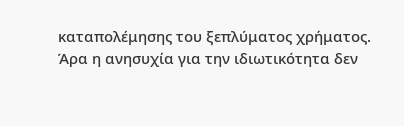καταπολέμησης του ξεπλύματος χρήματος.
Άρα η ανησυχία για την ιδιωτικότητα δεν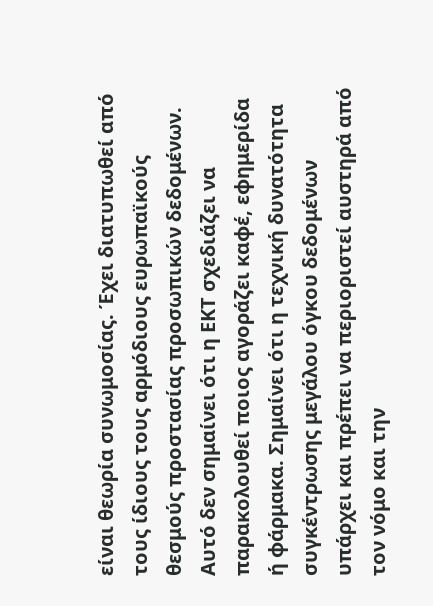είναι θεωρία συνωμοσίας. Έχει διατυπωθεί από τους ίδιους τους αρμόδιους ευρωπαϊκούς θεσμούς προστασίας προσωπικών δεδομένων.
Αυτό δεν σημαίνει ότι η ΕΚΤ σχεδιάζει να παρακολουθεί ποιος αγοράζει καφέ, εφημερίδα ή φάρμακα. Σημαίνει ότι η τεχνική δυνατότητα συγκέντρωσης μεγάλου όγκου δεδομένων υπάρχει και πρέπει να περιοριστεί αυστηρά από τον νόμο και την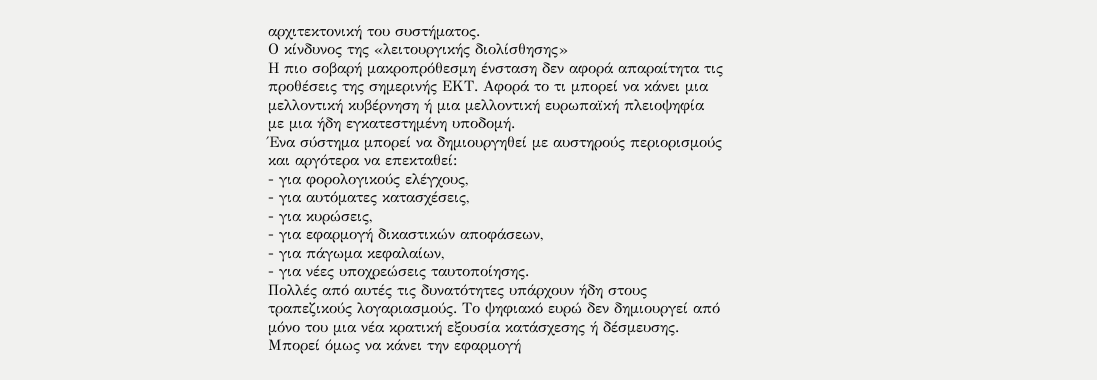αρχιτεκτονική του συστήματος.
Ο κίνδυνος της «λειτουργικής διολίσθησης»
Η πιο σοβαρή μακροπρόθεσμη ένσταση δεν αφορά απαραίτητα τις προθέσεις της σημερινής ΕΚΤ. Αφορά το τι μπορεί να κάνει μια μελλοντική κυβέρνηση ή μια μελλοντική ευρωπαϊκή πλειοψηφία με μια ήδη εγκατεστημένη υποδομή.
Ένα σύστημα μπορεί να δημιουργηθεί με αυστηρούς περιορισμούς και αργότερα να επεκταθεί:
- για φορολογικούς ελέγχους,
- για αυτόματες κατασχέσεις,
- για κυρώσεις,
- για εφαρμογή δικαστικών αποφάσεων,
- για πάγωμα κεφαλαίων,
- για νέες υποχρεώσεις ταυτοποίησης.
Πολλές από αυτές τις δυνατότητες υπάρχουν ήδη στους τραπεζικούς λογαριασμούς. Το ψηφιακό ευρώ δεν δημιουργεί από μόνο του μια νέα κρατική εξουσία κατάσχεσης ή δέσμευσης. Μπορεί όμως να κάνει την εφαρμογή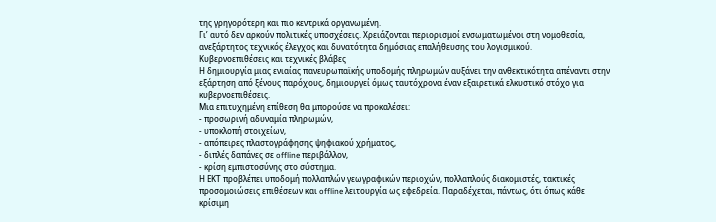της γρηγορότερη και πιο κεντρικά οργανωμένη.
Γι’ αυτό δεν αρκούν πολιτικές υποσχέσεις. Χρειάζονται περιορισμοί ενσωματωμένοι στη νομοθεσία, ανεξάρτητος τεχνικός έλεγχος και δυνατότητα δημόσιας επαλήθευσης του λογισμικού.
Κυβερνοεπιθέσεις και τεχνικές βλάβες
Η δημιουργία μιας ενιαίας πανευρωπαϊκής υποδομής πληρωμών αυξάνει την ανθεκτικότητα απέναντι στην εξάρτηση από ξένους παρόχους, δημιουργεί όμως ταυτόχρονα έναν εξαιρετικά ελκυστικό στόχο για κυβερνοεπιθέσεις.
Μια επιτυχημένη επίθεση θα μπορούσε να προκαλέσει:
- προσωρινή αδυναμία πληρωμών,
- υποκλοπή στοιχείων,
- απόπειρες πλαστογράφησης ψηφιακού χρήματος,
- διπλές δαπάνες σε offline περιβάλλον,
- κρίση εμπιστοσύνης στο σύστημα.
Η ΕΚΤ προβλέπει υποδομή πολλαπλών γεωγραφικών περιοχών, πολλαπλούς διακομιστές, τακτικές προσομοιώσεις επιθέσεων και offline λειτουργία ως εφεδρεία. Παραδέχεται, πάντως, ότι όπως κάθε κρίσιμη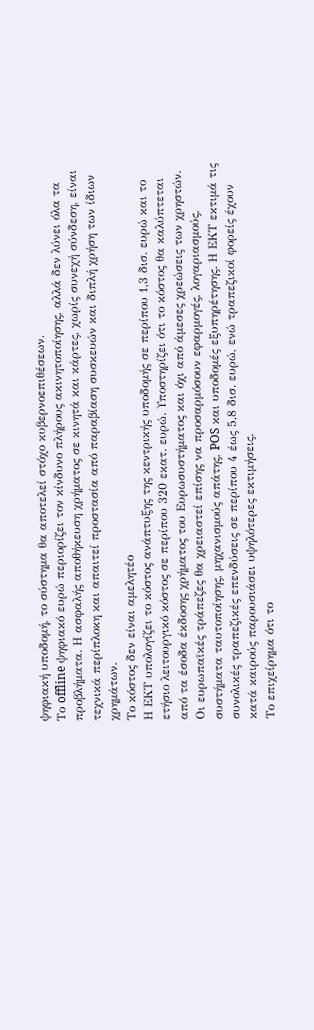ψηφιακή υποδομή, το σύστημα θα αποτελεί στόχο κυβερνοεπιθέσεων.
Το offline ψηφιακό ευρώ περιορίζει τον κίνδυνο πλήρους ακινητοποίησης, αλλά δεν λύνει όλα τα προβλήματα. Η ασφαλής αποθήκευση χρήματος σε κινητά και κάρτες, χωρίς συνεχή σύνδεση, είναι τεχνικά περίπλοκη και απαιτεί προστασία από παραβίαση συσκευών και διπλή χρήση των ίδιων χρημάτων.
Το κόστος δεν είναι αμελητέο
Η ΕΚΤ υπολογίζει το κόστος ανάπτυξης της κεντρικής υποδομής σε περίπου 1,3 δισ. ευρώ και το ετήσιο λειτουργικό κόστος σε περίπου 320 εκατ. ευρώ. Υποστηρίζει ότι το κόστος θα καλύπτεται από τα έσοδα έκδοσης χρήματος του Ευρωσυστήματος και όχι από άμεσες χρεώσεις των χρηστών.
Οι ευρωπαϊκές τράπεζες θα χρειαστεί επίσης να προσαρμόσουν εφαρμογές, λογαριασμούς, συστήματα ταυτοποίησης, μηχανισμούς απάτης, POS και υποδομές εξυπηρέτησης. Η ΕΚΤ εκτιμά τις συνολικές τραπεζικές επενδύσεις σε περίπου 4 έως 5,8 δισ. ευρώ, ενώ τραπεζικοί φορείς έχουν κατά καιρούς παρουσιάσει υψηλότερες εκτιμήσεις.
Το επιχείρημα ότι το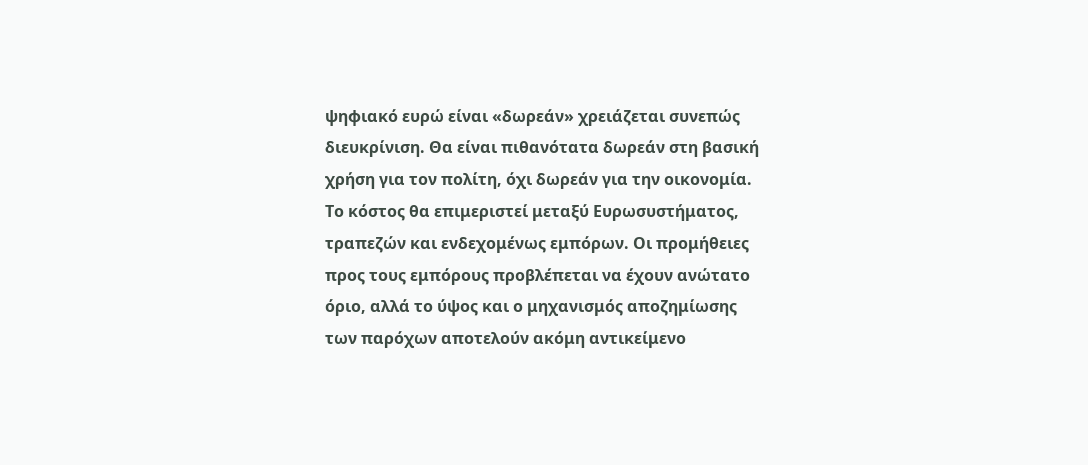ψηφιακό ευρώ είναι «δωρεάν» χρειάζεται συνεπώς διευκρίνιση. Θα είναι πιθανότατα δωρεάν στη βασική χρήση για τον πολίτη, όχι δωρεάν για την οικονομία.
Το κόστος θα επιμεριστεί μεταξύ Ευρωσυστήματος, τραπεζών και ενδεχομένως εμπόρων. Οι προμήθειες προς τους εμπόρους προβλέπεται να έχουν ανώτατο όριο, αλλά το ύψος και ο μηχανισμός αποζημίωσης των παρόχων αποτελούν ακόμη αντικείμενο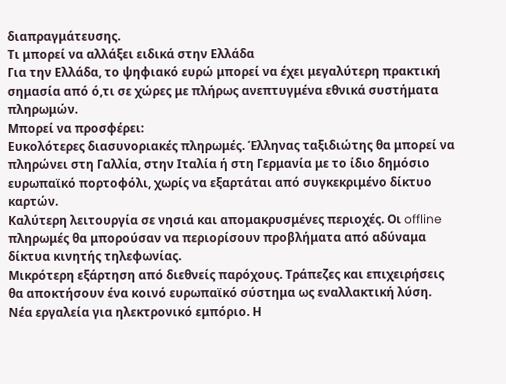διαπραγμάτευσης.
Τι μπορεί να αλλάξει ειδικά στην Ελλάδα
Για την Ελλάδα, το ψηφιακό ευρώ μπορεί να έχει μεγαλύτερη πρακτική σημασία από ό,τι σε χώρες με πλήρως ανεπτυγμένα εθνικά συστήματα πληρωμών.
Μπορεί να προσφέρει:
Ευκολότερες διασυνοριακές πληρωμές. Έλληνας ταξιδιώτης θα μπορεί να πληρώνει στη Γαλλία, στην Ιταλία ή στη Γερμανία με το ίδιο δημόσιο ευρωπαϊκό πορτοφόλι, χωρίς να εξαρτάται από συγκεκριμένο δίκτυο καρτών.
Καλύτερη λειτουργία σε νησιά και απομακρυσμένες περιοχές. Οι offline πληρωμές θα μπορούσαν να περιορίσουν προβλήματα από αδύναμα δίκτυα κινητής τηλεφωνίας.
Μικρότερη εξάρτηση από διεθνείς παρόχους. Τράπεζες και επιχειρήσεις θα αποκτήσουν ένα κοινό ευρωπαϊκό σύστημα ως εναλλακτική λύση.
Νέα εργαλεία για ηλεκτρονικό εμπόριο. Η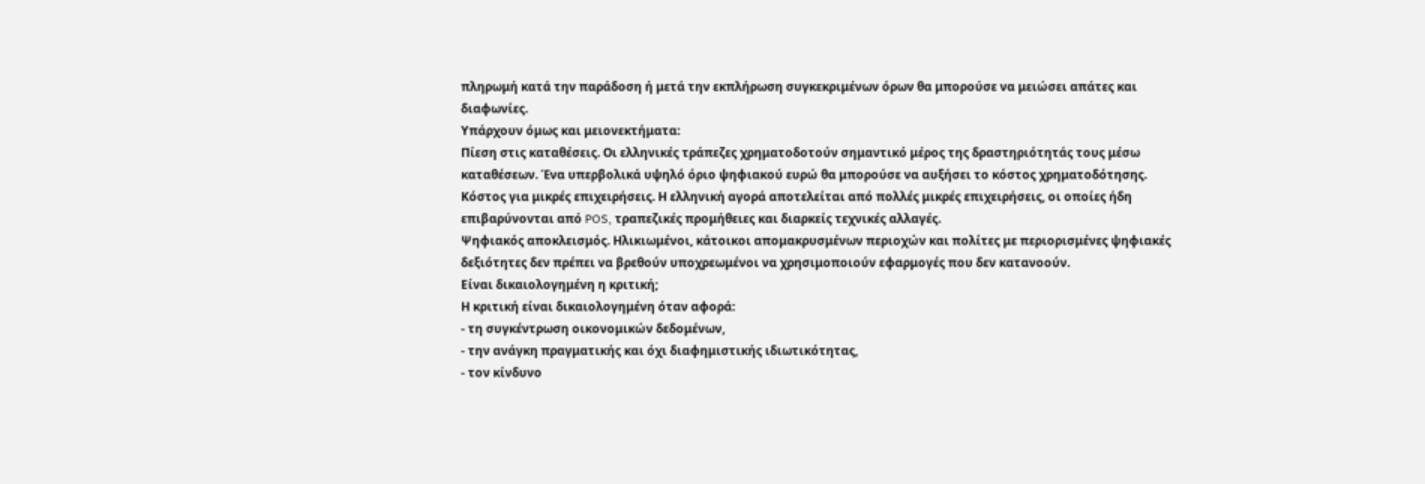πληρωμή κατά την παράδοση ή μετά την εκπλήρωση συγκεκριμένων όρων θα μπορούσε να μειώσει απάτες και διαφωνίες.
Υπάρχουν όμως και μειονεκτήματα:
Πίεση στις καταθέσεις. Οι ελληνικές τράπεζες χρηματοδοτούν σημαντικό μέρος της δραστηριότητάς τους μέσω καταθέσεων. Ένα υπερβολικά υψηλό όριο ψηφιακού ευρώ θα μπορούσε να αυξήσει το κόστος χρηματοδότησης.
Κόστος για μικρές επιχειρήσεις. Η ελληνική αγορά αποτελείται από πολλές μικρές επιχειρήσεις, οι οποίες ήδη επιβαρύνονται από POS, τραπεζικές προμήθειες και διαρκείς τεχνικές αλλαγές.
Ψηφιακός αποκλεισμός. Ηλικιωμένοι, κάτοικοι απομακρυσμένων περιοχών και πολίτες με περιορισμένες ψηφιακές δεξιότητες δεν πρέπει να βρεθούν υποχρεωμένοι να χρησιμοποιούν εφαρμογές που δεν κατανοούν.
Είναι δικαιολογημένη η κριτική;
Η κριτική είναι δικαιολογημένη όταν αφορά:
- τη συγκέντρωση οικονομικών δεδομένων,
- την ανάγκη πραγματικής και όχι διαφημιστικής ιδιωτικότητας,
- τον κίνδυνο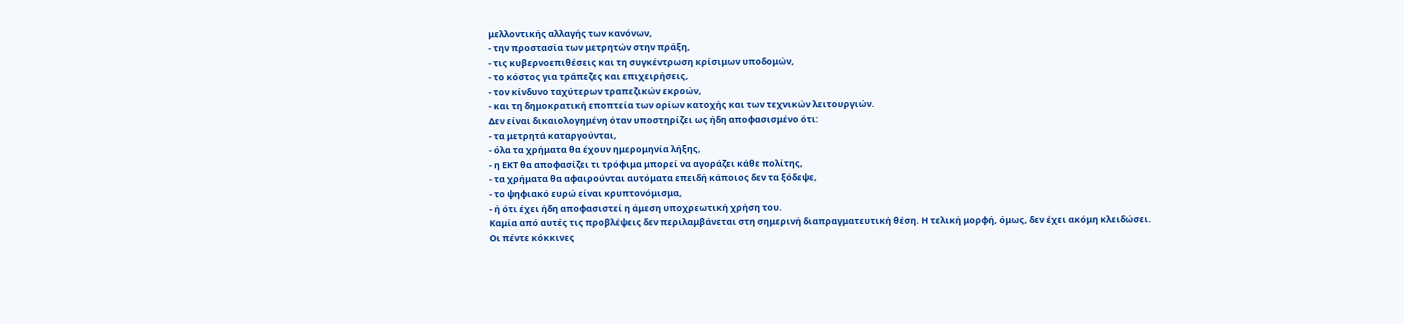μελλοντικής αλλαγής των κανόνων,
- την προστασία των μετρητών στην πράξη,
- τις κυβερνοεπιθέσεις και τη συγκέντρωση κρίσιμων υποδομών,
- το κόστος για τράπεζες και επιχειρήσεις,
- τον κίνδυνο ταχύτερων τραπεζικών εκροών,
- και τη δημοκρατική εποπτεία των ορίων κατοχής και των τεχνικών λειτουργιών.
Δεν είναι δικαιολογημένη όταν υποστηρίζει ως ήδη αποφασισμένο ότι:
- τα μετρητά καταργούνται,
- όλα τα χρήματα θα έχουν ημερομηνία λήξης,
- η ΕΚΤ θα αποφασίζει τι τρόφιμα μπορεί να αγοράζει κάθε πολίτης,
- τα χρήματα θα αφαιρούνται αυτόματα επειδή κάποιος δεν τα ξόδεψε,
- το ψηφιακό ευρώ είναι κρυπτονόμισμα,
- ή ότι έχει ήδη αποφασιστεί η άμεση υποχρεωτική χρήση του.
Καμία από αυτές τις προβλέψεις δεν περιλαμβάνεται στη σημερινή διαπραγματευτική θέση. Η τελική μορφή, όμως, δεν έχει ακόμη κλειδώσει.
Οι πέντε κόκκινες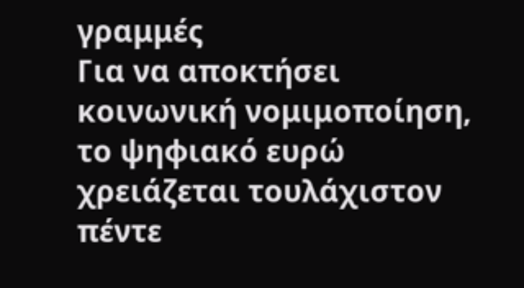γραμμές
Για να αποκτήσει κοινωνική νομιμοποίηση, το ψηφιακό ευρώ χρειάζεται τουλάχιστον πέντε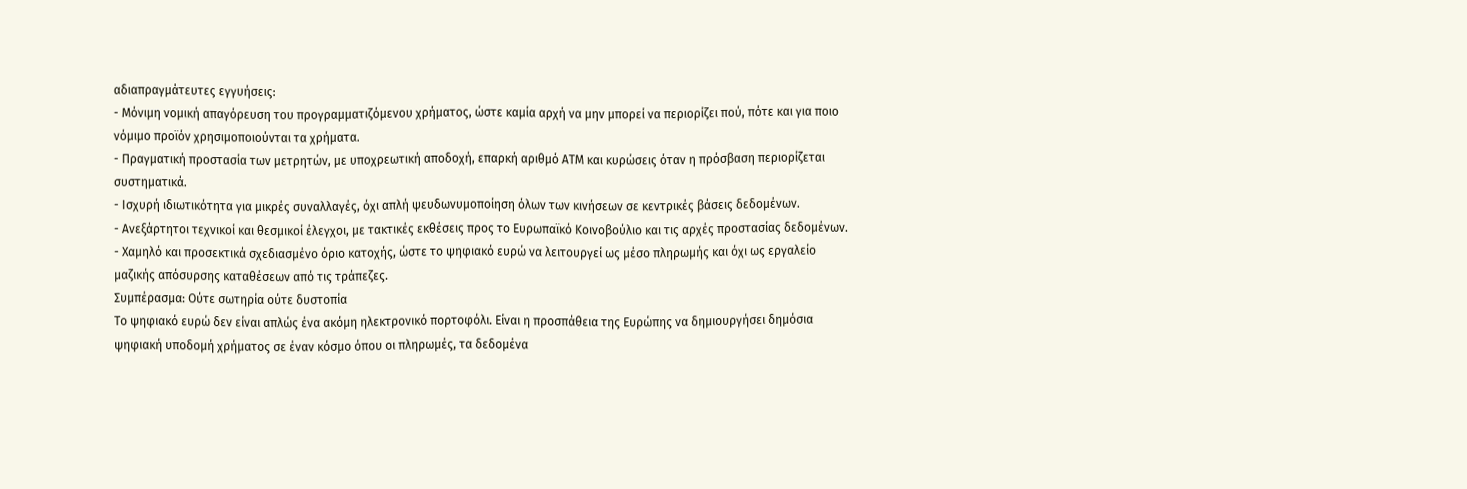αδιαπραγμάτευτες εγγυήσεις:
- Μόνιμη νομική απαγόρευση του προγραμματιζόμενου χρήματος, ώστε καμία αρχή να μην μπορεί να περιορίζει πού, πότε και για ποιο νόμιμο προϊόν χρησιμοποιούνται τα χρήματα.
- Πραγματική προστασία των μετρητών, με υποχρεωτική αποδοχή, επαρκή αριθμό ΑΤΜ και κυρώσεις όταν η πρόσβαση περιορίζεται συστηματικά.
- Ισχυρή ιδιωτικότητα για μικρές συναλλαγές, όχι απλή ψευδωνυμοποίηση όλων των κινήσεων σε κεντρικές βάσεις δεδομένων.
- Ανεξάρτητοι τεχνικοί και θεσμικοί έλεγχοι, με τακτικές εκθέσεις προς το Ευρωπαϊκό Κοινοβούλιο και τις αρχές προστασίας δεδομένων.
- Χαμηλό και προσεκτικά σχεδιασμένο όριο κατοχής, ώστε το ψηφιακό ευρώ να λειτουργεί ως μέσο πληρωμής και όχι ως εργαλείο μαζικής απόσυρσης καταθέσεων από τις τράπεζες.
Συμπέρασμα: Ούτε σωτηρία ούτε δυστοπία
Το ψηφιακό ευρώ δεν είναι απλώς ένα ακόμη ηλεκτρονικό πορτοφόλι. Είναι η προσπάθεια της Ευρώπης να δημιουργήσει δημόσια ψηφιακή υποδομή χρήματος σε έναν κόσμο όπου οι πληρωμές, τα δεδομένα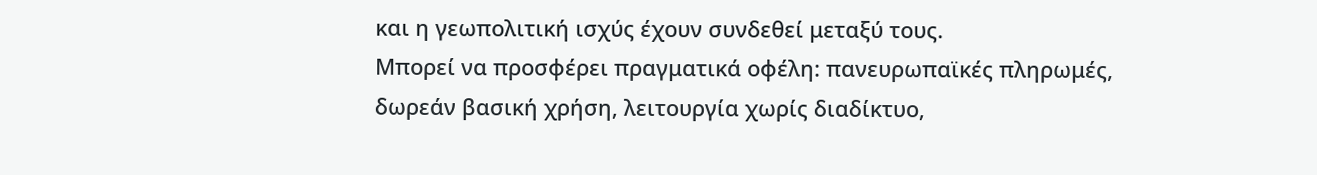και η γεωπολιτική ισχύς έχουν συνδεθεί μεταξύ τους.
Μπορεί να προσφέρει πραγματικά οφέλη: πανευρωπαϊκές πληρωμές, δωρεάν βασική χρήση, λειτουργία χωρίς διαδίκτυο,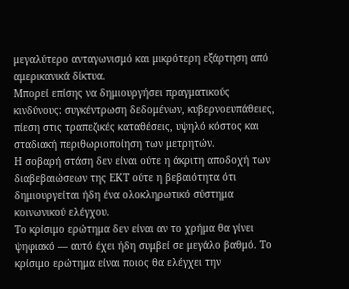μεγαλύτερο ανταγωνισμό και μικρότερη εξάρτηση από αμερικανικά δίκτυα.
Μπορεί επίσης να δημιουργήσει πραγματικούς κινδύνους: συγκέντρωση δεδομένων, κυβερνοευπάθειες, πίεση στις τραπεζικές καταθέσεις, υψηλό κόστος και σταδιακή περιθωριοποίηση των μετρητών.
Η σοβαρή στάση δεν είναι ούτε η άκριτη αποδοχή των διαβεβαιώσεων της ΕΚΤ ούτε η βεβαιότητα ότι δημιουργείται ήδη ένα ολοκληρωτικό σύστημα κοινωνικού ελέγχου.
Το κρίσιμο ερώτημα δεν είναι αν το χρήμα θα γίνει ψηφιακό — αυτό έχει ήδη συμβεί σε μεγάλο βαθμό. Το κρίσιμο ερώτημα είναι ποιος θα ελέγχει την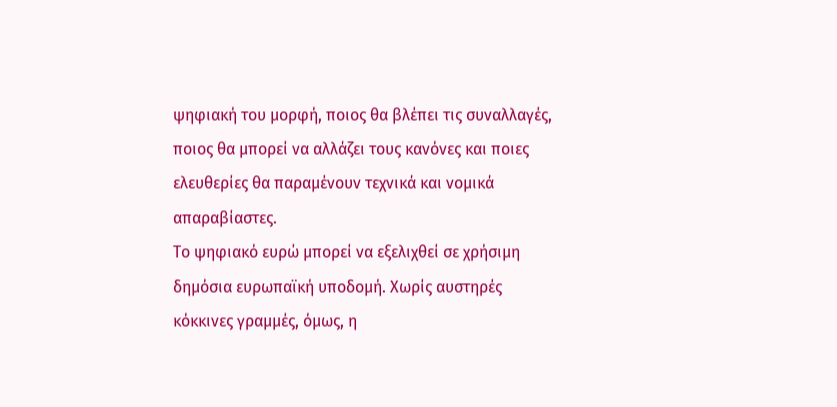ψηφιακή του μορφή, ποιος θα βλέπει τις συναλλαγές, ποιος θα μπορεί να αλλάζει τους κανόνες και ποιες ελευθερίες θα παραμένουν τεχνικά και νομικά απαραβίαστες.
Το ψηφιακό ευρώ μπορεί να εξελιχθεί σε χρήσιμη δημόσια ευρωπαϊκή υποδομή. Χωρίς αυστηρές κόκκινες γραμμές, όμως, η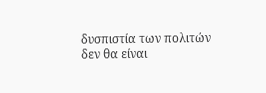δυσπιστία των πολιτών δεν θα είναι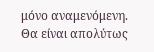μόνο αναμενόμενη. Θα είναι απολύτως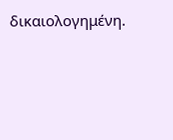δικαιολογημένη.